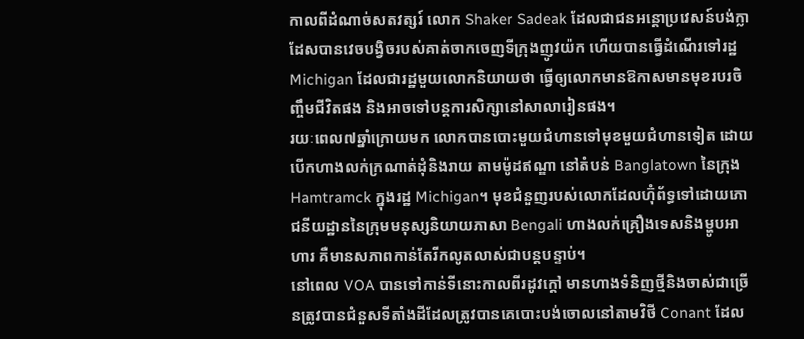កាលពីដំណាច់សតវត្សរ៍ លោក Shaker Sadeak ដែលជាជនអន្តោប្រវេសន៍បង់ក្លាដែសបានវេចបង្វិចរបស់គាត់ចាកចេញទីក្រុងញូវយ៉ក ហើយបានធ្វើដំណើរទៅរដ្ឋ Michigan ដែលជារដ្ឋមួយលោកនិយាយថា ធ្វើឲ្យលោកមានឱកាសមានមុខរបរចិញ្ចឹមជីវិតផង និងអាចទៅបន្តការសិក្សានៅសាលារៀនផង។
រយៈពេល៧ឆ្នាំក្រោយមក លោកបានបោះមួយជំហានទៅមុខមួយជំហានទៀត ដោយបើកហាងលក់ក្រណាត់ដុំនិងរាយ តាមម៉ូដឥណ្ឌា នៅតំបន់ Banglatown នៃក្រុង Hamtramck ក្នុងរដ្ឋ Michigan។ មុខជំនួញរបស់លោកដែលហ៊ុំព័ទ្ធទៅដោយភោជនីយដ្ឋាននៃក្រុមមនុស្សនិយាយភាសា Bengali ហាងលក់គ្រឿងទេសនិងម្ហូបអាហារ គឺមានសភាពកាន់តែរីកលូតលាស់ជាបន្តបន្ទាប់។
នៅពេល VOA បានទៅកាន់ទីនោះកាលពីរដូវក្តៅ មានហាងទំនិញថ្មីនិងចាស់ជាច្រើនត្រូវបានជំនួសទីតាំងដីដែលត្រូវបានគេបោះបង់ចោលនៅតាមវិថី Conant ដែល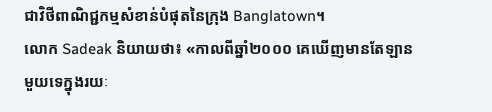ជាវិថីពាណិជ្ជកម្មសំខាន់បំផុតនៃក្រុង Banglatown។
លោក Sadeak និយាយថា៖ «កាលពីឆ្នាំ២០០០ គេឃើញមានតែឡានមួយទេក្នុងរយៈ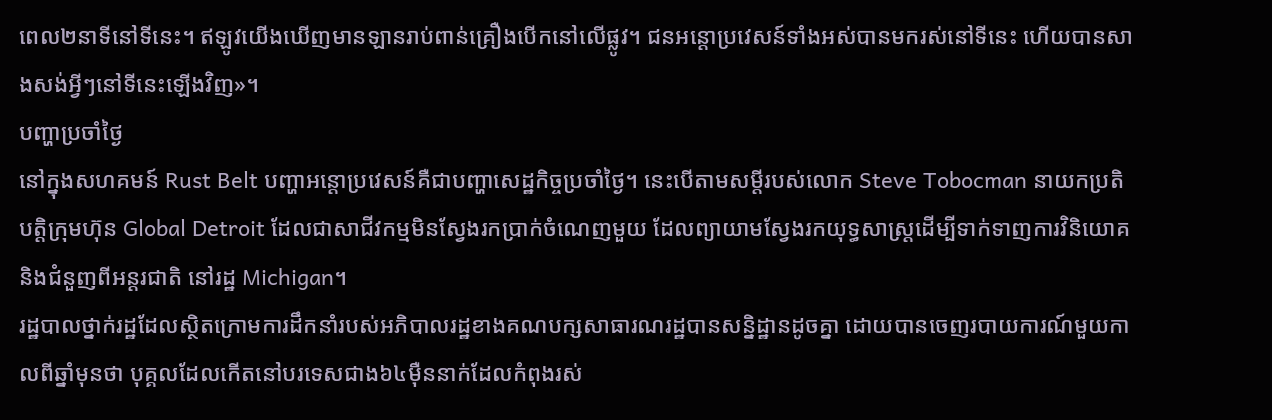ពេល២នាទីនៅទីនេះ។ ឥឡូវយើងឃើញមានឡានរាប់ពាន់គ្រឿងបើកនៅលើផ្លូវ។ ជនអន្តោប្រវេសន៍ទាំងអស់បានមករស់នៅទីនេះ ហើយបានសាងសង់អ្វីៗនៅទីនេះឡើងវិញ»។
បញ្ហាប្រចាំថ្ងៃ
នៅក្នុងសហគមន៍ Rust Belt បញ្ហាអន្តោប្រវេសន៍គឺជាបញ្ហាសេដ្ឋកិច្ចប្រចាំថ្ងៃ។ នេះបើតាមសម្តីរបស់លោក Steve Tobocman នាយកប្រតិបត្តិក្រុមហ៊ុន Global Detroit ដែលជាសាជីវកម្មមិនស្វែងរកប្រាក់ចំណេញមួយ ដែលព្យាយាមស្វែងរកយុទ្ធសាស្ត្រដើម្បីទាក់ទាញការវិនិយោគនិងជំនួញពីអន្តរជាតិ នៅរដ្ឋ Michigan។
រដ្ឋបាលថ្នាក់រដ្ឋដែលស្ថិតក្រោមការដឹកនាំរបស់អភិបាលរដ្ឋខាងគណបក្សសាធារណរដ្ឋបានសន្និដ្ឋានដូចគ្នា ដោយបានចេញរបាយការណ៍មួយកាលពីឆ្នាំមុនថា បុគ្គលដែលកើតនៅបរទេសជាង៦៤ម៉ឺននាក់ដែលកំពុងរស់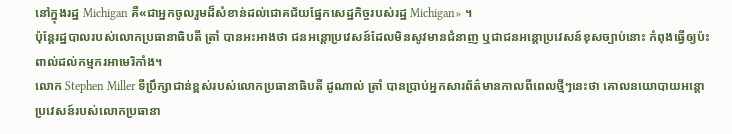នៅក្នុងរដ្ឋ Michigan គឺ«ជាអ្នកចូលរួមដ៏សំខាន់ដល់ជោគជ័យផ្នែកសេដ្ឋកិច្ចរបស់រដ្ឋ Michigan» ។
ប៉ុន្តែរដ្ឋបាលរបស់លោកប្រធានាធិបតី ត្រាំ បានអះអាងថា ជនអន្តោប្រវេសន៍ដែលមិនសូវមានជំនាញ ឬជាជនអន្តោប្រវេសន៍ខុសច្បាប់នោះ កំពុងធ្វើឲ្យប៉ះពាល់ដល់កម្មករអាមេរិកាំង។
លោក Stephen Miller ទីប្រឹក្សាជាន់ខ្ពស់របស់លោកប្រធានាធិបតី ដូណាល់ ត្រាំ បានប្រាប់អ្នកសារព័ត៌មានកាលពីពេលថ្មីៗនេះថា គោលនយោបាយអន្តោប្រវេសន៍របស់លោកប្រធានា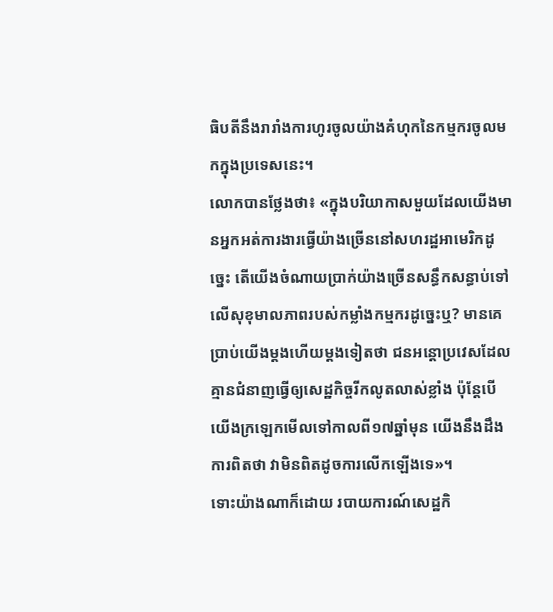ធិបតីនឹងរារាំងការហូរចូលយ៉ាងគំហុកនៃកម្មករចូលមកក្នុងប្រទេសនេះ។
លោកបានថ្លែងថា៖ «ក្នុងបរិយាកាសមួយដែលយើងមានអ្នកអត់ការងារធ្វើយ៉ាងច្រើននៅសហរដ្ឋអាមេរិកដូច្នេះ តើយើងចំណាយប្រាក់យ៉ាងច្រើនសន្ធឹកសន្ធាប់ទៅលើសុខុមាលភាពរបស់កម្លាំងកម្មករដូច្នេះឬ? មានគេប្រាប់យើងម្តងហើយម្តងទៀតថា ជនអន្តោប្រវេសដែលគ្មានជំនាញធ្វើឲ្យសេដ្ឋកិច្ចរីកលូតលាស់ខ្លាំង ប៉ុន្តែបើយើងក្រឡេកមើលទៅកាលពី១៧ឆ្នាំមុន យើងនឹងដឹងការពិតថា វាមិនពិតដូចការលើកឡើងទេ»។
ទោះយ៉ាងណាក៏ដោយ របាយការណ៍សេដ្ឋកិ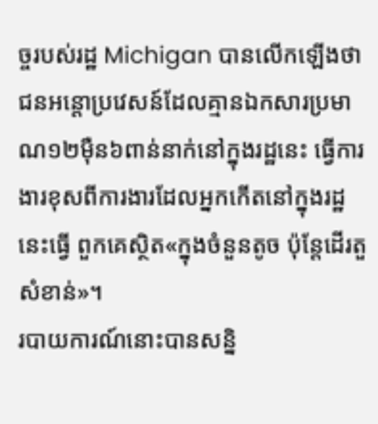ច្ចរបស់រដ្ឋ Michigan បានលើកឡើងថា ជនអន្តោប្រវេសន៍ដែលគ្មានឯកសារប្រមាណ១២ម៉ឺន៦ពាន់នាក់នៅក្នុងរដ្ឋនេះ ធ្វើការងារខុសពីការងារដែលអ្នកកើតនៅក្នុងរដ្ឋនេះធ្វើ ពួកគេស្ថិត«ក្នុងចំនួនតូច ប៉ុន្តែដើរតួសំខាន់»។
របាយការណ៍នោះបានសន្និ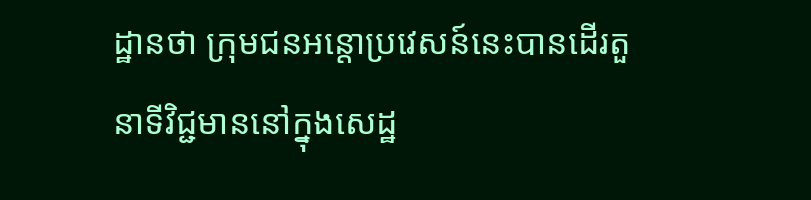ដ្ឋានថា ក្រុមជនអន្តោប្រវេសន៍នេះបានដើរតួនាទីវិជ្ជមាននៅក្នុងសេដ្ឋ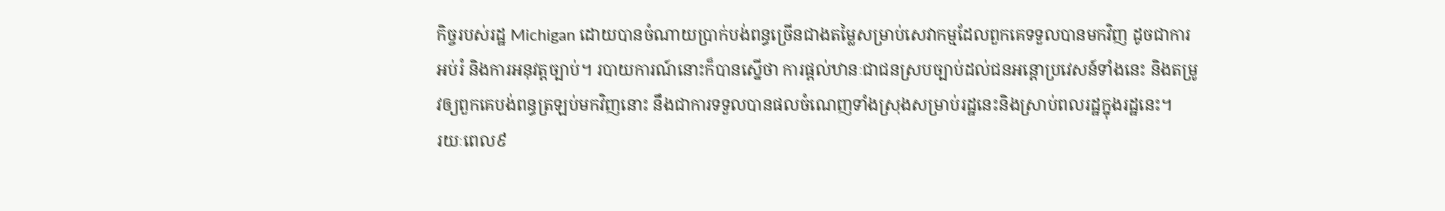កិច្ចរបស់រដ្ឋ Michigan ដោយបានចំណាយប្រាក់បង់ពន្ធច្រើនជាងតម្លៃសម្រាប់សេវាកម្មដែលពួកគេទទួលបានមកវិញ ដូចជាការអប់រំ និងការអនុវត្តច្បាប់។ របាយការណ៍នោះក៏បានស្នើថា ការផ្តល់ឋានៈជាជនស្របច្បាប់ដល់ជនអន្តោប្រវេសន៍ទាំងនេះ និងតម្រូវឲ្យពួកគេបង់ពន្ធត្រឡប់មកវិញនោះ នឹងជាការទទួលបានផលចំណេញទាំងស្រុងសម្រាប់រដ្ឋនេះនិងស្រាប់ពលរដ្ឋក្នុងរដ្ឋនេះ។
រយៈពេល៩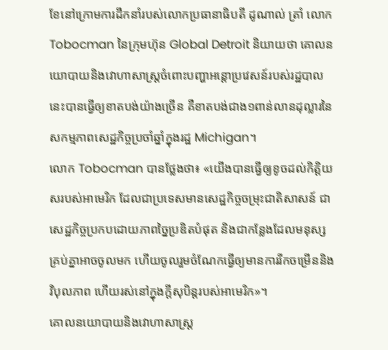ខែនៅក្រោមការដឹកនាំរបស់លោកប្រធានាធិបតី ដូណាល់ ត្រាំ លោកTobocman នៃក្រុមហ៊ុន Global Detroit និយាយថា គោលនយោបាយនិងវោហាសាស្ត្រចំពោះបញ្ហាអន្តោប្រវេសន៍របស់រដ្ឋបាលនេះបានធ្វើឲ្យខាតបង់យ៉ាងច្រើន គឺខាតបង់ជាង១ពាន់លានដុល្លារនៃសកម្មភាពសេដ្ឋកិច្ចប្រចាំឆ្នាំក្នុងរដ្ឋ Michigan។
លោក Tobocman បានថ្លែងថា៖ «យើងបានធ្វើឲ្យខូចដល់កិត្តិយសរបស់អាមេរិក ដែលជាប្រទេសមានសេដ្ឋកិច្ចចម្រុះជាតិសាសន៍ ជាសេដ្ឋកិច្ចប្រកបដោយភាពច្នៃប្រឌិតបំផុត និងជាកន្លែងដែលមនុស្សគ្រប់គ្នាអាចចូលមក ហើយចូលរួមចំណែកធ្វើឲ្យមានការរីកចម្រើននិងវិបុលភាព ហើយរស់នៅក្នុងក្តីសុបិន្តរបស់អាមេរិក»។
គោលនយោបាយនិងវោហាសាស្ត្រ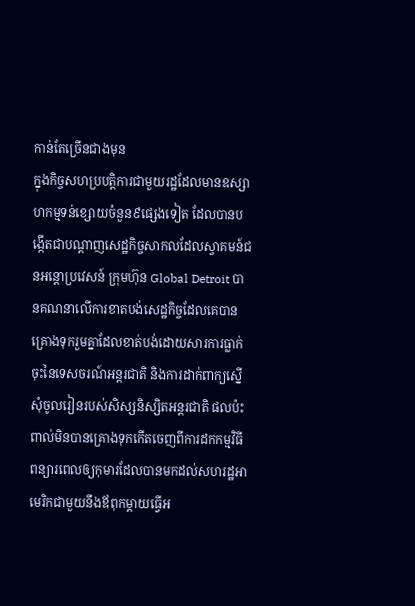កាន់តែច្រើនជាងមុន
ក្នុងកិច្ចសហប្របត្តិការជាមួយរដ្ឋដែលមានឧស្សាហកម្មទន់ខ្សោយចំនួន៩ផ្សេងទៀត ដែលបានបង្កើតជាបណ្ដាញសេដ្ឋកិច្ចសាកលដែលស្វាគមន៍ជនអន្តោប្រវេសន៍ ក្រុមហ៊ុន Global Detroit បានគណនាលើការខាតបង់សេដ្ឋកិច្ចដែលគេបានគ្រោងទុករួមគ្នាដែលខាត់បង់ដោយសារការធ្លាក់ចុះនៃទេសចរណ៍អន្តរជាតិ និងការដាក់ពាក្យស្នើសុំចូលរៀនរបស់សិស្សនិស្សិតអន្តរជាតិ ផលប៉ះពាល់មិនបានគ្រោងទុកកើតចេញពីការដកកម្មវិធីពន្យារពេលឲ្យកុមារដែលបានមកដល់សហរដ្ឋអាមេរិកជាមួយនឹងឪពុកម្តាយធ្វើអ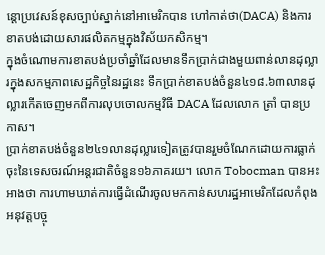ន្តោប្រវេសន៍ខុសច្បាប់ស្នាក់នៅអាមេរិកបាន ហៅកាត់ថា(DACA) និងការខាតបង់ដោយសារផលិតកម្មក្នុងវិស័យកសិកម្ម។
ក្នុងចំណោមការខាតបង់ប្រចាំឆ្នាំដែលមានទឹកប្រាក់ជាងមួយពាន់លានដុល្លារក្នុងសកម្មភាពសេដ្ឋកិច្ចនៃរដ្ឋនេះ ទឹកប្រាក់ខាតបង់ចំនួន៤១៨.៦៣លានដុល្លារកើតចេញមកពីការលុបចោលកម្មវិធី DACA ដែលលោក ត្រាំ បានប្រកាស។
ប្រាក់ខាតបង់ចំនួន២៤១លានដុល្លារទៀតត្រូវបានរួមចំណែកដោយការធ្លាក់ចុះនៃទេសចរណ៍អន្តរជាតិចំនួន១៦ភាគរយ។ លោក Tobocman បានអះអាងថា ការហាមឃាត់ការធ្វើដំណើរចូលមកកាន់សហរដ្ឋអាមេរិកដែលកំពុងអនុវត្តបច្ចុ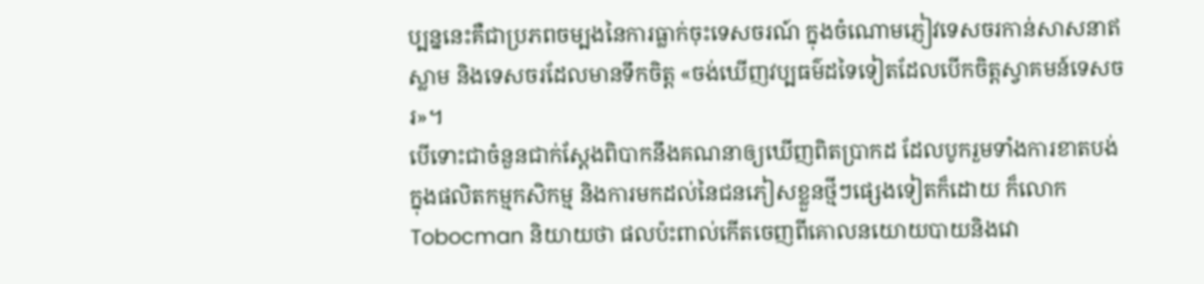ប្បន្ននេះគឺជាប្រភពចម្បងនៃការធ្លាក់ចុះទេសចរណ៍ ក្នុងចំណោមភ្ញៀវទេសចរកាន់សាសនាឥស្លាម និងទេសចរដែលមានទឹកចិត្ត «ចង់ឃើញវប្បធម៌ដទៃទៀតដែលបើកចិត្តស្វាគមន៍ទេសចរ»។
បើទោះជាចំនួនជាក់ស្តែងពិបាកនឹងគណនាឲ្យឃើញពិតប្រាកដ ដែលបូករួមទាំងការខាតបង់ក្នុងផលិតកម្មកសិកម្ម និងការមកដល់នៃជនភៀសខ្លួនថ្មីៗផ្សេងទៀតក៏ដោយ ក៏លោក Tobocman និយាយថា ផលប៉ះពាល់កើតចេញពីគោលនយោយបាយនិងវោ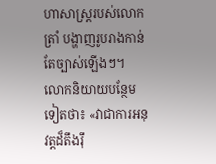ហាសាស្ត្ររបស់លោក ត្រាំ បង្ហាញរូបរាងកាន់តែច្បាស់ឡើងៗ។
លោកនិយាយបន្ថែមទៀតថា៖ «វាជាការអនុវត្តដ៏តឹងរ៉ឹ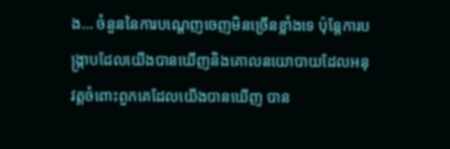ង... ចំនួននៃការបណ្តេញចេញមិនច្រើនខ្លាំងទេ ប៉ុន្តែការបង្ក្រាបដែលយើងបានឃើញនិងគោលនយោបាយដែលអនុវត្តចំពោះពួកគេដែលយើងបានឃើញ បាន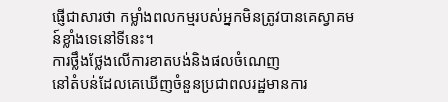ផ្ញើជាសារថា កម្លាំងពលកម្មរបស់អ្នកមិនត្រូវបានគេស្វាគមន៍ខ្លាំងទេនៅទីនេះ។
ការថ្លឹងថ្លែងលើការខាតបង់និងផលចំណេញ
នៅតំបន់ដែលគេឃើញចំនួនប្រជាពលរដ្ឋមានការ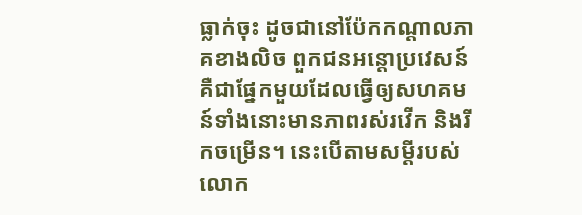ធ្លាក់ចុះ ដូចជានៅប៉ែកកណ្តាលភាគខាងលិច ពួកជនអន្តោប្រវេសន៍គឺជាផ្នែកមួយដែលធ្វើឲ្យសហគមន៍ទាំងនោះមានភាពរស់រវើក និងរីកចម្រើន។ នេះបើតាមសម្តីរបស់លោក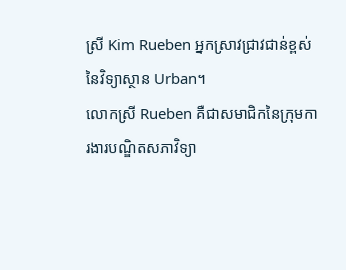ស្រី Kim Rueben អ្នកស្រាវជ្រាវជាន់ខ្ពស់នៃវិទ្យាស្ថាន Urban។
លោកស្រី Rueben គឺជាសមាជិកនៃក្រុមការងារបណ្ឌិតសភាវិទ្យា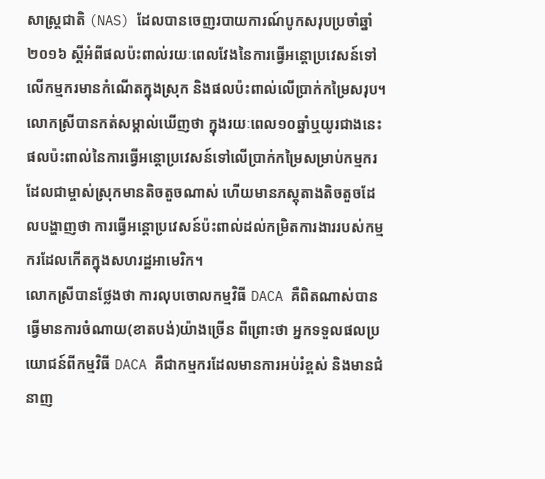សាស្ត្រជាតិ (NAS) ដែលបានចេញរបាយការណ៍បូកសរុបប្រចាំឆ្នាំ២០១៦ ស្តីអំពីផលប៉ះពាល់រយៈពេលវែងនៃការធ្វើអន្តោប្រវេសន៍ទៅលើកម្មករមានកំណើតក្នុងស្រុក និងផលប៉ះពាល់លើប្រាក់កម្រៃសរុប។ លោកស្រីបានកត់សម្គាល់ឃើញថា ក្នុងរយៈពេល១០ឆ្នាំឬយូរជាងនេះ ផលប៉ះពាល់នៃការធ្វើអន្តោប្រវេសន៍ទៅលើប្រាក់កម្រៃសម្រាប់កម្មករដែលជាម្ចាស់ស្រុកមានតិចតួចណាស់ ហើយមានភស្តុតាងតិចតួចដែលបង្ហាញថា ការធ្វើអន្តោប្រវេសន៍ប៉ះពាល់ដល់កម្រិតការងាររបស់កម្មករដែលកើតក្នុងសហរដ្ឋអាមេរិក។
លោកស្រីបានថ្លែងថា ការលុបចោលកម្មវិធី DACA គឺពិតណាស់បានធ្វើមានការចំណាយ(ខាតបង់)យ៉ាងច្រើន ពីព្រោះថា អ្នកទទួលផលប្រយោជន៍ពីកម្មវិធី DACA គឺជាកម្មករដែលមានការអប់រំខ្ពស់ និងមានជំនាញ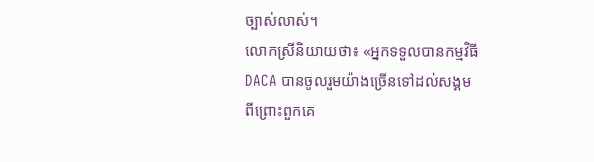ច្បាស់លាស់។
លោកស្រីនិយាយថា៖ «អ្នកទទួលបានកម្មវិធី DACA បានចូលរួមយ៉ាងច្រើនទៅដល់សង្គម ពីព្រោះពួកគេ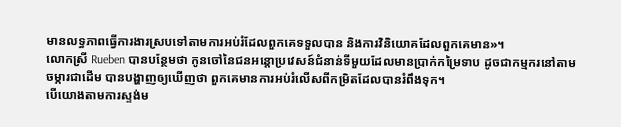មានលទ្ធភាពធ្វើការងារស្របទៅតាមការអប់រំដែលពួកគេទទួលបាន និងការវិនិយោគដែលពួកគេមាន»។
លោកស្រី Rueben បានបន្ថែមថា កូនចៅនៃជនអន្តោប្រវេសន៍ជំនាន់ទីមួយដែលមានប្រាក់កម្រៃទាប ដូចជាកម្មករនៅតាមចម្ការជាដើម បានបង្ហាញឲ្យឃើញថា ពួកគេមានការអប់រំលើសពីកម្រិតដែលបានរំពឹងទុក។
បើយោងតាមការស្ទង់ម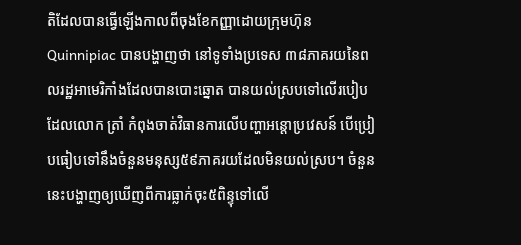តិដែលបានធ្វើឡើងកាលពីចុងខែកញ្ញាដោយក្រុមហ៊ុន Quinnipiac បានបង្ហាញថា នៅទូទាំងប្រទេស ៣៨ភាគរយនៃពលរដ្ឋអាមេរិកាំងដែលបានបោះឆ្នោត បានយល់ស្របទៅលើរបៀបដែលលោក ត្រាំ កំពុងចាត់វិធានការលើបញ្ហាអន្តោប្រវេសន៍ បើប្រៀបធៀបទៅនឹងចំនួនមនុស្ស៥៩ភាគរយដែលមិនយល់ស្រប។ ចំនួននេះបង្ហាញឲ្យឃើញពីការធ្លាក់ចុះ៥ពិន្ទុទៅលើ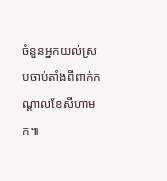ចំនួនអ្នកយល់ស្របចាប់តាំងពីពាក់កណ្ដាលខែសីហាមក៕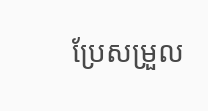ប្រែសម្រួល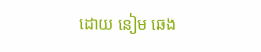ដោយ នៀម ឆេង